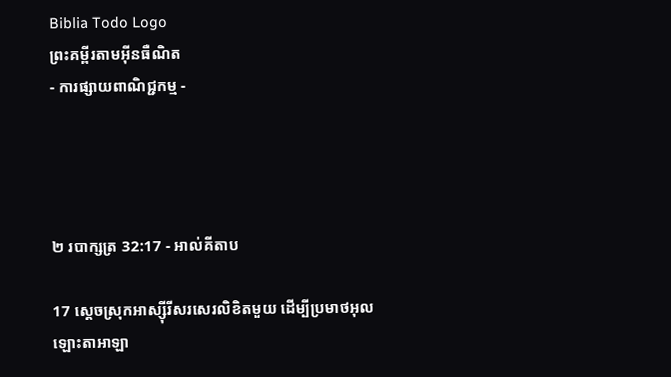Biblia Todo Logo
ព្រះគម្ពីរតាមអ៊ីនធឺណិត
- ការផ្សាយពាណិជ្ជកម្ម -




២ របា‌ក្សត្រ 32:17 - អាល់គីតាប

17 ស្តេចស្រុកអាស្ស៊ី‌រីសរសេរលិខិតមួយ ដើម្បីប្រមាថអុលឡោះ‌តាអាឡា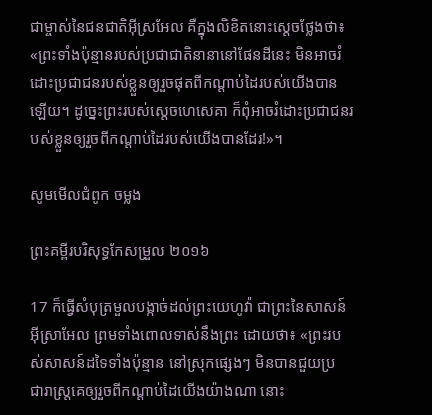ជាម្ចាស់នៃជន‌ជាតិអ៊ីស្រ‌អែល គឺក្នុងលិខិតនោះស្តេចថ្លែងថា៖ «ព្រះទាំងប៉ុន្មានរបស់ប្រជា‌ជាតិនានានៅផែនដីនេះ មិនអាចរំដោះប្រជា‌ជនរបស់ខ្លួនឲ្យរួចផុតពីកណ្តាប់ដៃរបស់យើងបានឡើយ។ ដូច្នេះព្រះរបស់ស្តេចហេសេ‌គា ក៏ពុំអាចរំដោះប្រជា‌ជនរបស់ខ្លួនឲ្យរួចពីកណ្តាប់ដៃរបស់យើងបានដែរ!»។

សូមមើលជំពូក ចម្លង

ព្រះគម្ពីរបរិសុទ្ធកែសម្រួល ២០១៦

17 ក៏ធ្វើសំបុត្រមួលបង្កាច់ដល់ព្រះ‌យេហូវ៉ា ជាព្រះនៃសាសន៍អ៊ីស្រា‌អែល ព្រមទាំងពោលទាស់នឹងព្រះ ដោយថា៖ «ព្រះរបស់សាសន៍ដទៃទាំងប៉ុន្មាន នៅស្រុកផ្សេងៗ មិនបានជួយប្រជា‌រាស្ត្រគេឲ្យរួចពីកណ្ដាប់ដៃយើងយ៉ាងណា នោះ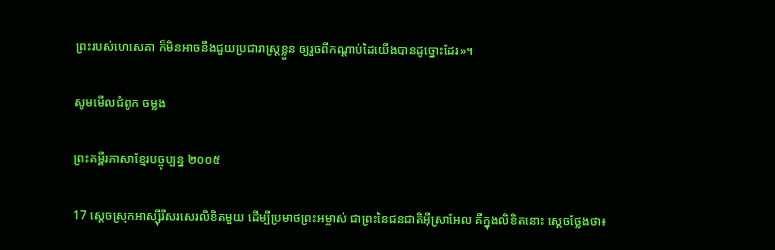ព្រះរបស់ហេ‌សេ‌គា ក៏មិនអាចនឹងជួយប្រជា‌រាស្ត្រខ្លួន ឲ្យរួចពីកណ្ដាប់ដៃយើងបានដូច្នោះដែរ»។

សូមមើលជំពូក ចម្លង

ព្រះគម្ពីរភាសាខ្មែរបច្ចុប្បន្ន ២០០៥

17 ស្ដេចស្រុកអាស្ស៊ីរីសរសេរលិខិតមួយ ដើម្បីប្រមាថព្រះ‌អម្ចាស់ ជាព្រះនៃជន‌ជាតិអ៊ីស្រា‌អែល គឺក្នុងលិខិតនោះ ស្ដេចថ្លែងថា៖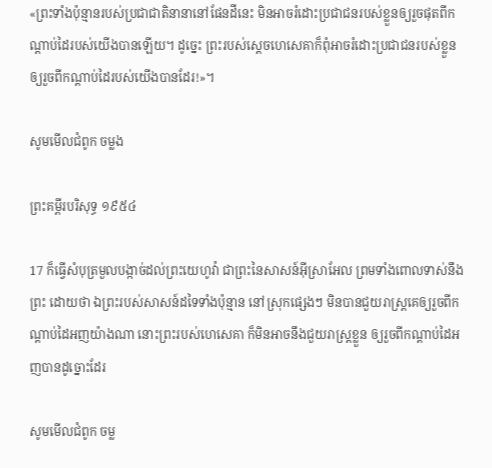«ព្រះទាំងប៉ុន្មានរបស់ប្រជា‌ជាតិនានានៅផែនដីនេះ មិនអាចរំដោះប្រជា‌ជនរបស់ខ្លួនឲ្យរួចផុតពីកណ្ដាប់ដៃរបស់យើងបានឡើយ។ ដូច្នេះ ព្រះរបស់ស្ដេចហេ‌សេគាក៏ពុំអាចរំដោះប្រជា‌ជនរបស់ខ្លួន ឲ្យរួចពីកណ្ដាប់ដៃរបស់យើងបានដែរ!»។

សូមមើលជំពូក ចម្លង

ព្រះគម្ពីរបរិសុទ្ធ ១៩៥៤

17 ក៏ធ្វើសំបុត្រមួល‌បង្កាច់ដល់ព្រះ‌យេហូវ៉ា ជាព្រះនៃសាសន៍អ៊ីស្រាអែល ព្រមទាំងពោលទាស់នឹងព្រះ ដោយថា ឯព្រះរបស់សាសន៍ដទៃទាំងប៉ុន្មាន នៅស្រុកផ្សេងៗ មិនបានជួយរាស្ត្រគេឲ្យរួចពីកណ្តាប់ដៃអញយ៉ាងណា នោះព្រះរបស់ហេសេគា ក៏មិនអាចនឹងជួយរាស្ត្រខ្លួន ឲ្យរួចពីកណ្តាប់ដៃអញបានដូច្នោះដែរ

សូមមើលជំពូក ចម្ល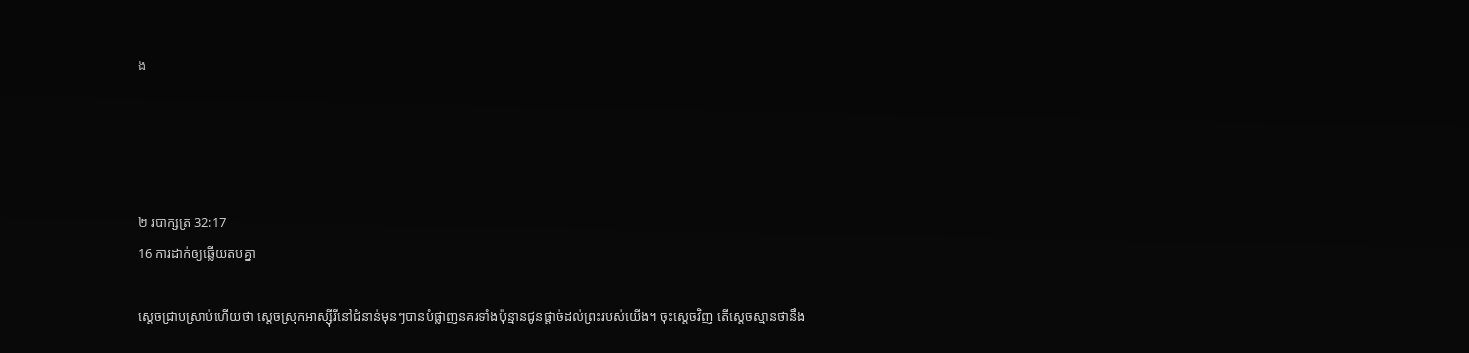ង




២ របា‌ក្សត្រ 32:17
16 ការដាក់ឲ្យឆ្លើយតបគ្នា

ស្តេចជ្រាបស្រាប់ហើយថា ស្តេចស្រុកអាស្ស៊ី‌រីនៅជំនាន់មុនៗបានបំផ្លាញនគរទាំងប៉ុន្មានជូនផ្តាច់ដល់ព្រះរបស់យើង។ ចុះស្តេចវិញ តើស្តេចស្មានថានឹង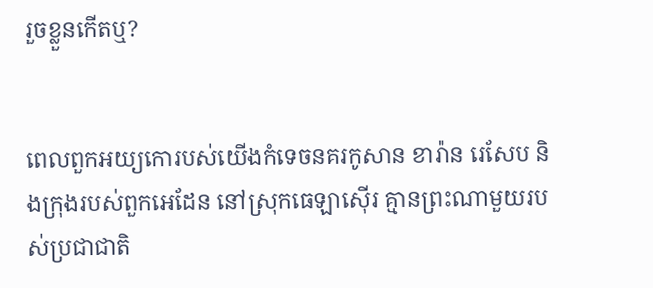រួចខ្លួនកើតឬ?


ពេលពួកអយ្យ‌កោរបស់យើងកំទេចនគរកូសាន ខារ៉ាន រេសែប និងក្រុងរបស់ពួកអេដែន នៅស្រុកធេឡា‌ស៊ើរ គ្មានព្រះណាមួយរបស់ប្រជា‌ជាតិ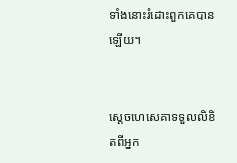ទាំងនោះរំដោះពួកគេបានឡើយ។


ស្តេចហេ‌សេគាទទួលលិខិតពីអ្នក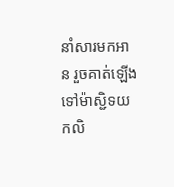នាំសារមកអាន រួចគាត់ឡើងទៅម៉ាស្ជិទយកលិ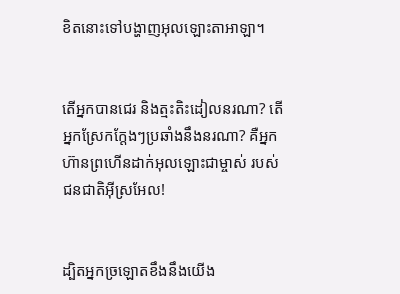ខិតនោះទៅបង្ហាញអុលឡោះ‌តាអាឡា។


តើអ្នកបានជេរ និងត្មះ‌តិះ‌ដៀលនរណា? តើអ្នកស្រែកក្តែងៗប្រឆាំងនឹងនរណា? គឺអ្នកហ៊ានព្រហើនដាក់អុលឡោះជាម្ចាស់ របស់ជន‌ជាតិអ៊ីស្រ‌អែល!


ដ្បិតអ្នកច្រឡោតខឹងនឹងយើង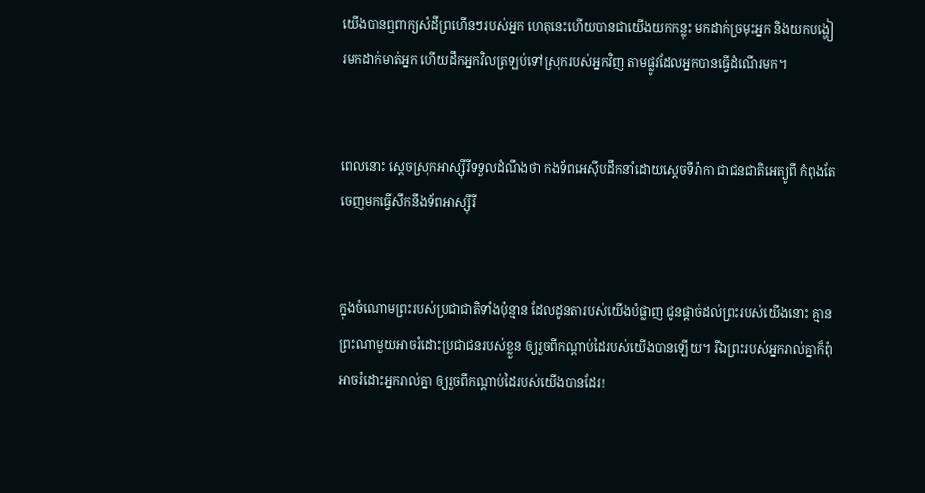យើងបានឮពាក្យសំដីព្រហើនៗរបស់អ្នក ហេតុនេះហើយបានជាយើងយកកន្លុះ មកដាក់ច្រមុះអ្នក និងយកបង្ហៀរមកដាក់មាត់អ្នក ហើយដឹកអ្នកវិលត្រឡប់ទៅស្រុករបស់អ្នកវិញ តាមផ្លូវដែលអ្នកបានធ្វើដំណើរមក។


ពេលនោះ ស្តេចស្រុកអាស្ស៊ី‌រីទទួលដំណឹងថា កង‌ទ័ពអេស៊ីបដឹកនាំដោយស្តេចទីរ៉ា‌កា ជាជន‌ជាតិអេត្យូ‌ពី កំពុងតែចេញមកធ្វើសឹកនឹងទ័ពអាស្ស៊ី‌រី


ក្នុងចំណោមព្រះរបស់ប្រជា‌ជាតិទាំងប៉ុន្មាន ដែលដូន‌តារបស់យើងបំផ្លាញ ជូនផ្តាច់ដល់ព្រះរបស់យើងនោះ គ្មានព្រះណាមួយអាចរំដោះប្រជា‌ជនរបស់ខ្លួន ឲ្យរួចពីកណ្តាប់ដៃរបស់យើងបានឡើយ។ រីឯព្រះរបស់អ្នករាល់គ្នាក៏ពុំអាចរំដោះអ្នករាល់គ្នា ឲ្យរួចពីកណ្តាប់ដៃរបស់យើងបានដែរ!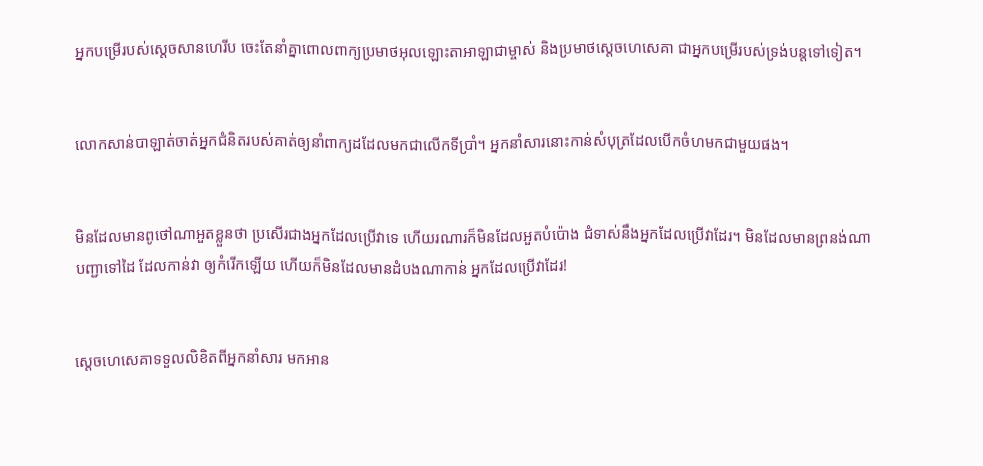អ្នកបម្រើរបស់ស្តេចសាន‌ហេ‌រីប ចេះតែនាំគ្នាពោលពាក្យប្រមាថអុលឡោះ‌តាអាឡាជាម្ចាស់ និងប្រមាថស្តេចហេសេ‌គា ជាអ្នកបម្រើរបស់ទ្រង់បន្តទៅទៀត។


លោកសាន់បា‌ឡាត់ចាត់អ្នកជំនិតរបស់គាត់ឲ្យនាំពាក្យដដែលមកជាលើកទីប្រាំ។ អ្នកនាំសារនោះកាន់សំបុត្រដែលបើកចំហមកជាមួយផង។


មិនដែលមានពូថៅណាអួតខ្លួនថា ប្រសើរជាងអ្នកដែលប្រើវាទេ ហើយរណារក៏មិនដែលអួតបំប៉ោង ជំទាស់នឹងអ្នកដែលប្រើវាដែរ។ មិនដែលមានព្រនង់ណាបញ្ជាទៅដៃ ដែលកាន់វា ឲ្យកំរើកឡើយ ហើយក៏មិនដែលមានដំបងណាកាន់ អ្នកដែលប្រើវាដែរ!


ស្តេចហេ‌សេគាទទួលលិខិតពីអ្នកនាំសារ មកអាន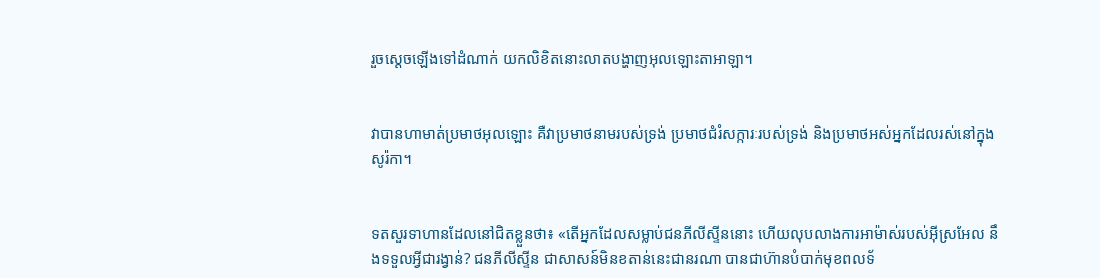រួចស្ដេចឡើងទៅដំណាក់ យកលិខិតនោះលាតបង្ហាញអុលឡោះ‌តាអាឡា។


វាបានហាមាត់ប្រមាថអុលឡោះ គឺវាប្រមាថនាមរបស់ទ្រង់ ប្រមាថជំរំ‌សក្ការៈរបស់ទ្រង់ និងប្រមាថអស់អ្នកដែលរស់នៅក្នុងសូរ៉កា។


ទតសួរទាហានដែលនៅជិតខ្លួនថា៖ «តើអ្នកដែលសម្លាប់ជនភីលី‌ស្ទីននោះ ហើយលុបលាងការអាម៉ាស់របស់អ៊ីស្រ‌អែល នឹងទទួលអ្វីជារង្វាន់? ជនភីលី‌ស្ទីន ជាសាសន៍មិនខតាន់នេះជានរណា បានជាហ៊ានបំបាក់មុខពលទ័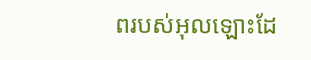ពរបស់អុលឡោះដែ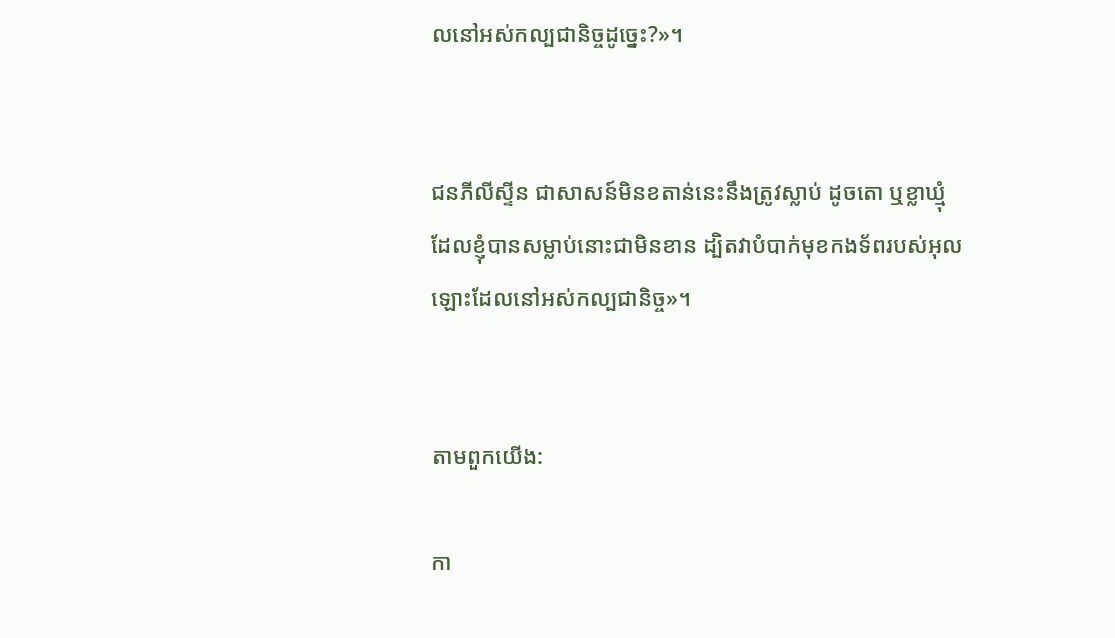លនៅអស់‌កល្បជានិច្ចដូច្នេះ?»។


ជនភីលី‌ស្ទីន ជាសាសន៍មិនខតាន់នេះនឹងត្រូវស្លាប់ ដូចតោ ឬខ្លាឃ្មុំ ដែលខ្ញុំបានសម្លាប់នោះជាមិនខាន ដ្បិតវាបំបាក់មុខកង‌ទ័ពរបស់អុលឡោះដែលនៅអស់‌កល្បជានិច្ច»។


តាមពួកយើង:

កា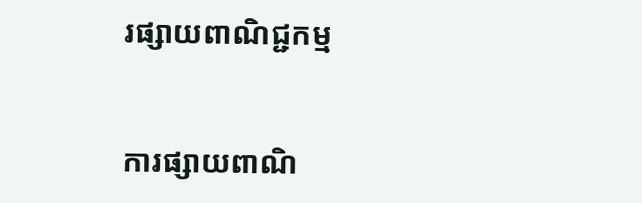រផ្សាយពាណិជ្ជកម្ម


ការផ្សាយពាណិ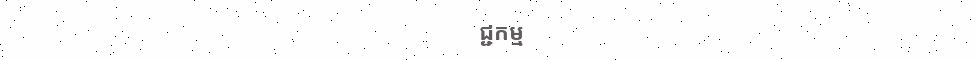ជ្ជកម្ម